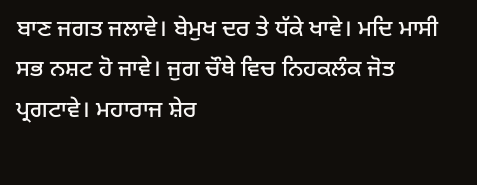ਬਾਣ ਜਗਤ ਜਲਾਵੇ। ਬੇਮੁਖ ਦਰ ਤੇ ਧੱਕੇ ਖਾਵੇ। ਮਦਿ ਮਾਸੀ ਸਭ ਨਸ਼ਟ ਹੋ ਜਾਵੇ। ਜੁਗ ਚੌਥੇ ਵਿਚ ਨਿਹਕਲੰਕ ਜੋਤ ਪ੍ਰਗਟਾਵੇ। ਮਹਾਰਾਜ ਸ਼ੇਰ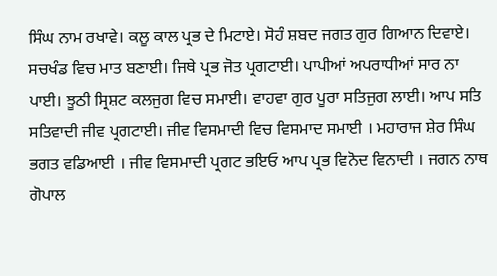ਸਿੰਘ ਨਾਮ ਰਖਾਵੇ। ਕਲੂ ਕਾਲ ਪ੍ਰਭ ਦੇ ਮਿਟਾਏ। ਸੋਹੰ ਸ਼ਬਦ ਜਗਤ ਗੁਰ ਗਿਆਨ ਦਿਵਾਏ। ਸਚਖੰਡ ਵਿਚ ਮਾਤ ਬਣਾਈ। ਜਿਥੇ ਪ੍ਰਭ ਜੋਤ ਪ੍ਰਗਟਾਈ। ਪਾਪੀਆਂ ਅਪਰਾਧੀਆਂ ਸਾਰ ਨਾ ਪਾਈ। ਝੂਠੀ ਸ੍ਰਿਸ਼ਟ ਕਲਜੁਗ ਵਿਚ ਸਮਾਈ। ਵਾਹਵਾ ਗੁਰ ਪੂਰਾ ਸਤਿਜੁਗ ਲਾਈ। ਆਪ ਸਤਿ ਸਤਿਵਾਦੀ ਜੀਵ ਪ੍ਰਗਟਾਈ। ਜੀਵ ਵਿਸਮਾਦੀ ਵਿਚ ਵਿਸਮਾਦ ਸਮਾਈ । ਮਹਾਰਾਜ ਸ਼ੇਰ ਸਿੰਘ ਭਗਤ ਵਡਿਆਈ । ਜੀਵ ਵਿਸਮਾਦੀ ਪ੍ਰਗਟ ਭਇਓ ਆਪ ਪ੍ਰਭ ਵਿਨੋਦ ਵਿਨਾਦੀ । ਜਗਨ ਨਾਥ ਗੋਪਾਲ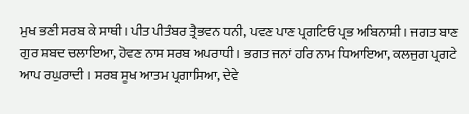ਮੁਖ ਭਣੀ ਸਰਬ ਕੇ ਸਾਥੀ। ਪੀਤ ਪੀਤੰਬਰ ਤ੍ਰੈਭਵਨ ਧਨੀ, ਪਵਣ ਪਾਣ ਪ੍ਰਗਟਿਓ ਪ੍ਰਭ ਅਬਿਨਾਸ਼ੀ। ਜਗਤ ਬਾਣ ਗੁਰ ਸ਼ਬਦ ਚਲਾਇਆ, ਹੋਵਣ ਨਾਸ ਸਰਬ ਅਪਰਾਧੀ। ਭਗਤ ਜਨਾਂ ਹਰਿ ਨਾਮ ਧਿਆਇਆ, ਕਲਜੁਗ ਪ੍ਰਗਟੇ ਆਪ ਰਘੁਰਾਦੀ । ਸਰਬ ਸੂਖ ਆਤਮ ਪ੍ਰਗਾਸਿਆ, ਦੇਵੇ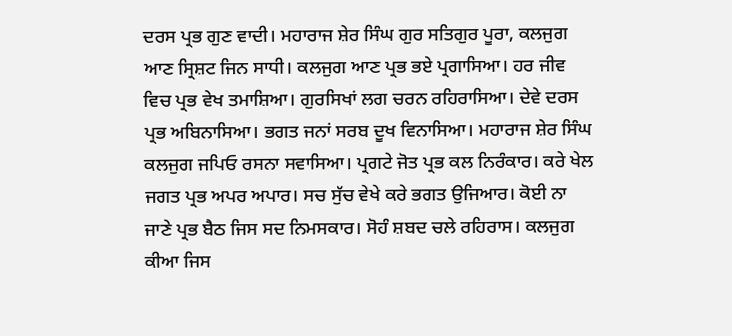ਦਰਸ ਪ੍ਰਭ ਗੁਣ ਵਾਦੀ। ਮਹਾਰਾਜ ਸ਼ੇਰ ਸਿੰਘ ਗੁਰ ਸਤਿਗੁਰ ਪੂਰਾ, ਕਲਜੁਗ ਆਣ ਸ੍ਰਿਸ਼ਟ ਜਿਨ ਸਾਧੀ। ਕਲਜੁਗ ਆਣ ਪ੍ਰਭ ਭਏ ਪ੍ਰਗਾਸਿਆ। ਹਰ ਜੀਵ ਵਿਚ ਪ੍ਰਭ ਵੇਖ ਤਮਾਸ਼ਿਆ। ਗੁਰਸਿਖਾਂ ਲਗ ਚਰਨ ਰਹਿਰਾਸਿਆ। ਦੇਵੇ ਦਰਸ ਪ੍ਰਭ ਅਬਿਨਾਸਿਆ। ਭਗਤ ਜਨਾਂ ਸਰਬ ਦੂਖ ਵਿਨਾਸਿਆ। ਮਹਾਰਾਜ ਸ਼ੇਰ ਸਿੰਘ ਕਲਜੁਗ ਜਪਿਓ ਰਸਨਾ ਸਵਾਸਿਆ। ਪ੍ਰਗਟੇ ਜੋਤ ਪ੍ਰਭ ਕਲ ਨਿਰੰਕਾਰ। ਕਰੇ ਖੇਲ ਜਗਤ ਪ੍ਰਭ ਅਪਰ ਅਪਾਰ। ਸਚ ਸੁੱਚ ਵੇਖੇ ਕਰੇ ਭਗਤ ਉਜਿਆਰ। ਕੋਈ ਨਾ ਜਾਣੇ ਪ੍ਰਭ ਬੈਠ ਜਿਸ ਸਦ ਨਿਮਸਕਾਰ। ਸੋਹੰ ਸ਼ਬਦ ਚਲੇ ਰਹਿਰਾਸ। ਕਲਜੁਗ ਕੀਆ ਜਿਸ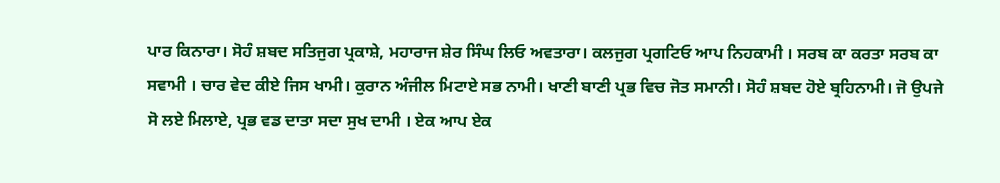ਪਾਰ ਕਿਨਾਰਾ। ਸੋਹੰ ਸ਼ਬਦ ਸਤਿਜੁਗ ਪ੍ਰਕਾਸ਼ੇ, ਮਹਾਰਾਜ ਸ਼ੇਰ ਸਿੰਘ ਲਿਓ ਅਵਤਾਰਾ। ਕਲਜੁਗ ਪ੍ਰਗਟਿਓ ਆਪ ਨਿਹਕਾਮੀ । ਸਰਬ ਕਾ ਕਰਤਾ ਸਰਬ ਕਾ ਸਵਾਮੀ । ਚਾਰ ਵੇਦ ਕੀਏ ਜਿਸ ਖਾਮੀ। ਕੁਰਾਨ ਅੰਜੀਲ ਮਿਟਾਏ ਸਭ ਨਾਮੀ। ਖਾਣੀ ਬਾਣੀ ਪ੍ਰਭ ਵਿਚ ਜੋਤ ਸਮਾਨੀ। ਸੋਹੰ ਸ਼ਬਦ ਹੋਏ ਬ੍ਰਹਿਨਾਮੀ। ਜੋ ਉਪਜੇ ਸੋ ਲਏ ਮਿਲਾਏ, ਪ੍ਰਭ ਵਡ ਦਾਤਾ ਸਦਾ ਸੁਖ ਦਾਮੀ । ਏਕ ਆਪ ਏਕ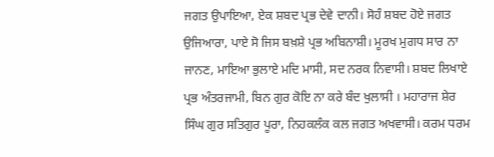ਜਗਤ ਉਪਾਇਆ, ਏਕ ਸ਼ਬਦ ਪ੍ਰਭ ਦੇਵੇ ਦਾਨੀ। ਸੋਹੰ ਸ਼ਬਦ ਹੋਏ ਜਗਤ ਉਜਿਆਰਾ, ਪਾਏ ਸੋ ਜਿਸ ਬਖ਼ਸ਼ੇ ਪ੍ਰਭ ਅਬਿਨਾਸ਼ੀ। ਮੂਰਖ ਮੁਗਧ ਸਾਰ ਨਾ ਜਾਨਣ, ਮਾਇਆ ਭੁਲਾਏ ਮਦਿ ਮਾਸੀ, ਸਦ ਨਰਕ ਨਿਵਾਸੀ। ਸ਼ਬਦ ਲਿਖਾਏ ਪ੍ਰਭ ਅੰਤਰਜਾਮੀ, ਬਿਨ ਗੁਰ ਕੋਇ ਨਾ ਕਰੇ ਬੰਦ ਖੁਲਾਸੀ । ਮਹਾਰਾਜ ਸ਼ੇਰ ਸਿੰਘ ਗੁਰ ਸਤਿਗੁਰ ਪੂਰਾ, ਨਿਹਕਲੰਕ ਕਲ ਜਗਤ ਅਖਵਾਸੀ। ਕਰਮ ਧਰਮ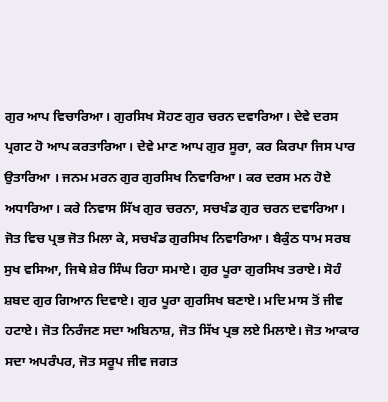ਗੁਰ ਆਪ ਵਿਚਾਰਿਆ। ਗੁਰਸਿਖ ਸੋਹਣ ਗੁਰ ਚਰਨ ਦਵਾਰਿਆ। ਦੇਵੇ ਦਰਸ ਪ੍ਰਗਟ ਹੋ ਆਪ ਕਰਤਾਰਿਆ। ਦੇਵੇ ਮਾਣ ਆਪ ਗੁਰ ਸੂਰਾ, ਕਰ ਕਿਰਪਾ ਜਿਸ ਪਾਰ ਉਤਾਰਿਆ । ਜਨਮ ਮਰਨ ਗੁਰ ਗੁਰਸਿਖ ਨਿਵਾਰਿਆ। ਕਰ ਦਰਸ ਮਨ ਹੋਏ ਅਧਾਰਿਆ। ਕਰੇ ਨਿਵਾਸ ਸਿੱਖ ਗੁਰ ਚਰਨਾ, ਸਚਖੰਡ ਗੁਰ ਚਰਨ ਦਵਾਰਿਆ। ਜੋਤ ਵਿਚ ਪ੍ਰਭ ਜੋਤ ਮਿਲਾ ਕੇ, ਸਚਖੰਡ ਗੁਰਸਿਖ ਨਿਵਾਰਿਆ। ਬੈਕੁੰਠ ਧਾਮ ਸਰਬ ਸੁਖ ਵਸਿਆ, ਜਿਥੇ ਸ਼ੇਰ ਸਿੰਘ ਰਿਹਾ ਸਮਾਏ। ਗੁਰ ਪੂਰਾ ਗੁਰਸਿਖ ਤਰਾਏ। ਸੋਹੰ ਸ਼ਬਦ ਗੁਰ ਗਿਆਨ ਦਿਵਾਏ। ਗੁਰ ਪੂਰਾ ਗੁਰਸਿਖ ਬਣਾਏ। ਮਦਿ ਮਾਸ ਤੋਂ ਜੀਵ ਹਟਾਏ। ਜੋਤ ਨਿਰੰਜਣ ਸਦਾ ਅਬਿਨਾਸ਼, ਜੋਤ ਸਿੱਖ ਪ੍ਰਭ ਲਏ ਮਿਲਾਏ। ਜੋਤ ਆਕਾਰ ਸਦਾ ਅਪਰੰਪਰ, ਜੋਤ ਸਰੂਪ ਜੀਵ ਜਗਤ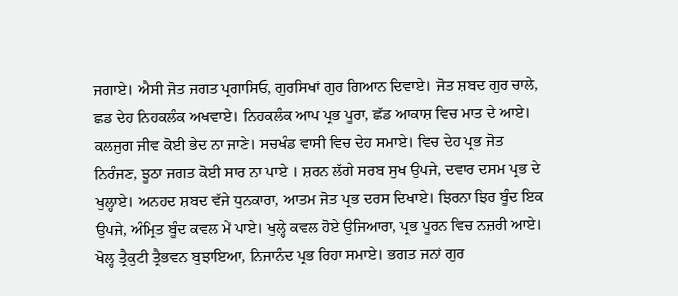ਜਗਾਏ। ਐਸੀ ਜੋਤ ਜਗਤ ਪ੍ਰਗਾਸਿਓ, ਗੁਰਸਿਖਾਂ ਗੁਰ ਗਿਆਨ ਦਿਵਾਏ। ਜੋਤ ਸ਼ਬਦ ਗੁਰ ਚਾਲੇ, ਛਡ ਦੇਹ ਨਿਹਕਲੰਕ ਅਖਵਾਏ। ਨਿਹਕਲੰਕ ਆਪ ਪ੍ਰਭ ਪੂਰਾ, ਛੱਡ ਆਕਾਸ਼ ਵਿਚ ਮਾਤ ਦੇ ਆਏ। ਕਲਜੁਗ ਜੀਵ ਕੋਈ ਭੇਦ ਨਾ ਜਾਣੇ। ਸਚਖੰਡ ਵਾਸੀ ਵਿਚ ਦੇਹ ਸਮਾਏ। ਵਿਚ ਦੇਹ ਪ੍ਰਭ ਜੋਤ ਨਿਰੰਜਣ, ਝੂਠਾ ਜਗਤ ਕੋਈ ਸਾਰ ਨਾ ਪਾਏ । ਸ਼ਰਨ ਲੱਗੇ ਸਰਬ ਸੁਖ ਉਪਜੇ, ਦਵਾਰ ਦਸਮ ਪ੍ਰਭ ਦੇ ਖੁਲ੍ਹਾਏ। ਅਨਹਦ ਸ਼ਬਦ ਵੱਜੇ ਧੁਨਕਾਰਾ, ਆਤਮ ਜੋਤ ਪ੍ਰਭ ਦਰਸ ਦਿਖਾਏ। ਝਿਰਨਾ ਝਿਰ ਬੂੰਦ ਇਕ ਉਪਜੇ, ਅੰਮ੍ਰਿਤ ਬੂੰਦ ਕਵਲ ਮੇਂ ਪਾਏ। ਖੁਲ੍ਹੇ ਕਵਲ ਹੋਏ ਉਜਿਆਰਾ, ਪ੍ਰਭ ਪੂਰਨ ਵਿਚ ਨਜ਼ਰੀ ਆਏ। ਖੋਲ੍ਹ ਤ੍ਰੈਕੁਟੀ ਤ੍ਰੈਭਵਨ ਬੁਝਾਇਆ, ਨਿਜਾਨੰਦ ਪ੍ਰਭ ਰਿਹਾ ਸਮਾਏ। ਭਗਤ ਜਨਾਂ ਗੁਰ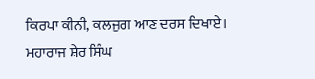ਕਿਰਪਾ ਕੀਨੀ, ਕਲਜੁਗ ਆਣ ਦਰਸ ਦਿਖਾਏ। ਮਹਾਰਾਜ ਸ਼ੇਰ ਸਿੰਘ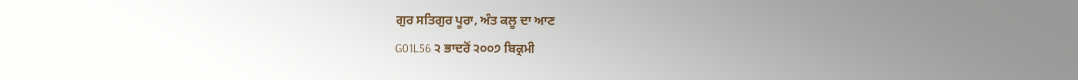ਗੁਰ ਸਤਿਗੁਰ ਪੂਰਾ, ਅੰਤ ਕਲੂ ਦਾ ਆਣ
G01L56 ੨ ਭਾਦਰੋਂ ੨੦੦੭ ਬਿਕ੍ਰਮੀ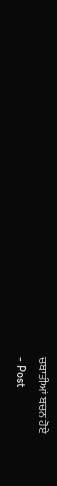ਚਬਾਤੀਆਂ ਬਚਨ ਹੋਏ
- Post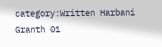category:Written Harbani Granth 01